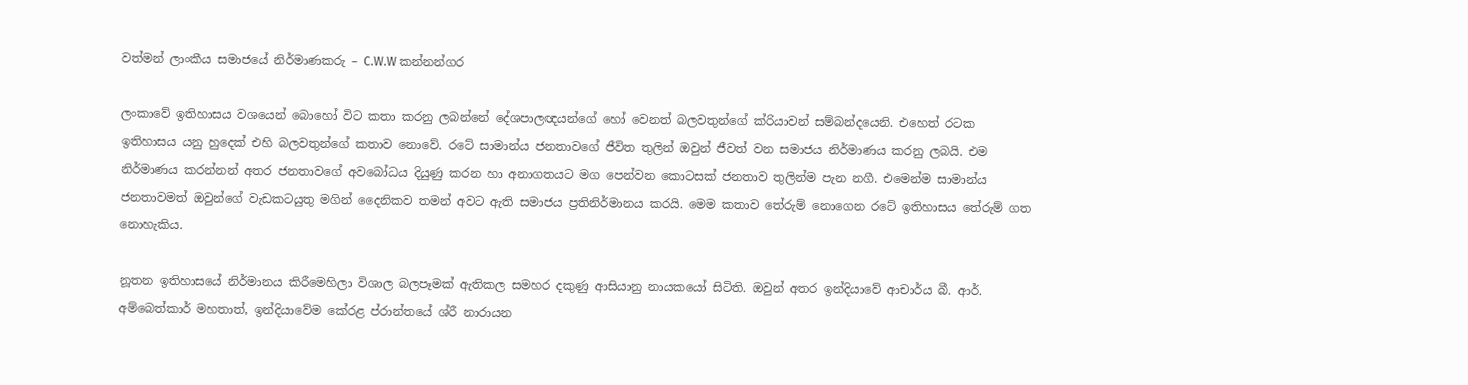වත්මන් ලාංකීය සමාජයේ නිර්මාණකරු – C.W.W කන්නන්ගර

ලංකාවේ ඉතිහාසය වශයෙන් බොහෝ විට කතා කරනු ලබන්නේ දේශපාලඥයන්ගේ හෝ වෙනත් බලවතුන්ගේ ක්රියාවන් සම්බන්දයෙනි. එහෙත් රටක ඉතිහාසය යනු හුදෙක් එහි බලවතුන්ගේ කතාව නොවේ. රටේ සාමාන්ය ජනතාවගේ ජීවිත තුලින් ඔවුන් ජීවත් වන සමාජය නිර්මාණය කරනු ලබයි. එම නිර්මාණය කරන්නන් අතර ජනතාවගේ අවබෝධය දියුණු කරන හා අනාගතයට මග පෙන්වන කොටසක් ජනතාව තුලින්ම පැන නගී. එමෙන්ම සාමාන්ය ජනතාවමත් ඔවුන්ගේ වැඩකටයුතු මගින් දෛනිකව තමන් අවට ඇති සමාජය ප්‍රතිනිර්මානය කරයි. මෙම කතාව තේරුම් නොගෙන රටේ ඉතිහාසය තේරුම් ගත නොහැකිය.

නූතන ඉතිහාසයේ නිර්මානය කිරීමෙහිලා විශාල බලපෑමක් ඇතිකල සමහර දකුණු ආසියානු නායකයෝ සිටිති. ඔවුන් අතර ඉන්දියාවේ ආචාර්ය බී. ආර්. අම්බෙත්කාර් මහතාත්, ඉන්දියාවේම කේරළ ප්රාන්තයේ ශ්රී නාරායන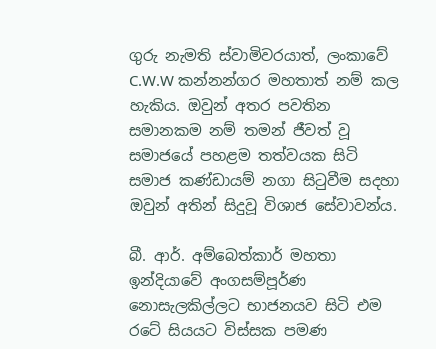ගුරු නැමති ස්වාමිවරයාත්, ලංකාවේ C.W.W කන්නන්ගර මහතාත් නම් කල හැකිය. ඔවුන් අතර පවතින සමානකම නම් තමන් ජීවත් වූ සමාජයේ පහළම තත්වයක සිටි සමාජ කණ්ඩායම් නගා සිටුවීම සදහා ඔවුන් අතින් සිදුවූ විශාජ සේවාවන්ය.

බී. ආර්. අම්බෙත්කාර් මහතා ඉන්දියාවේ අංගසම්පූර්ණ නොසැලකිල්ලට භාජනයව සිටි එම රටේ සියයට විස්සක පමණ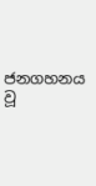ජනගහනය වූ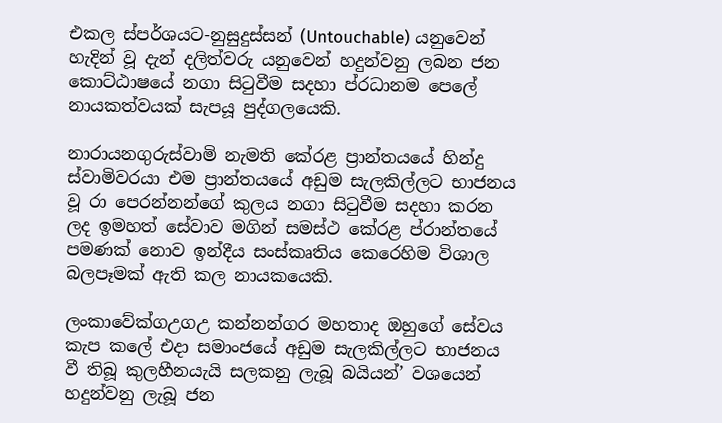එකල ස්පර්ශයට-නුසුදුස්සන් (Untouchable) යනුවෙන් හැදින් වූ දැන් දලිත්වරු යනුවෙන් හදුන්වනු ලබන ජන කොට්ඨාෂයේ නගා සිටුවීම සදහා ප්රධානම පෙලේ නායකත්වයක් සැපයූ පුද්ගලයෙකි.

නාරායනගුරුස්වාමි නැමති කේරළ ප්‍රාන්තයයේ හින්දු ස්වාමිවරයා එම ප්‍රාන්තයයේ අඩුම සැලකිල්ලට භාජනය වූ රා පෙරන්නන්ගේ කුලය නගා සිටුවීම සදහා කරන ලද ඉමහත් සේවාව මගින් සමස්ථ කේරළ ප්රාන්තයේ පමණක් නොව ඉන්දීය සංස්කෘතිය කෙරෙහිම විශාල බලපෑමක් ඇති කල නායකයෙකි.

ලංකාවේක්ගඋගඋ කන්නන්ගර මහතාද ඔහුගේ සේවය කැප කලේ එදා සමාංජයේ අඩුම සැලකිල්ලට භාජනය වී තිබූ කුලහීනයැයි සලකනු ලැබූ බයියන්’ වශයෙන් හදුන්වනු ලැබූ ජන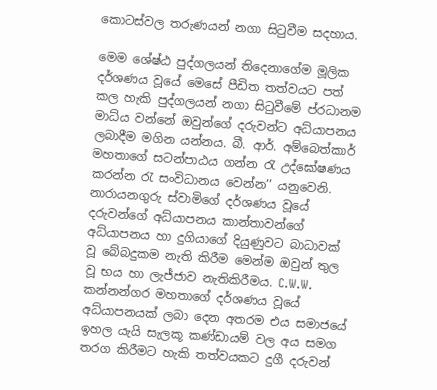කොටස්වල තරුණයන් නගා සිටුවීම සදහාය.

මෙම ශේෂ්ඨ පුද්ගලයන් තිදෙනාගේම මූලික දර්ශණය වූයේ මෙසේ පීඩිත තත්වයට පත් කල හැකි පුද්ගලයන් නගා සිටුවීමේ ප්රධානම මාධ්ය වන්නේ ඔවුන්ගේ දරුවන්ට අධ්යාපනය ලබාදීම මගින යන්නය. බී. ආර්. අම්බෙත්කාර් මහතාගේ සටන්පාඨය ගන්න රැ උද්ඝෝෂණය කරන්න රැ සංවිධානය වෙන්න’’ යනුවෙනි. නාරායනගුරු ස්වාමිගේ දර්ශණය වූයේ දරුවන්ගේ අධ්යාපනය කාන්තාවන්ගේ අධ්යාපනය හා දුගියාගේ දියුණුවට බාධාවක් වූ බේබදුකම නැති කිරීම මෙන්ම ඔවුන් තුල වූ භය හා ලැජ්ජාව නැතිකිරීමය. C.W.W. කන්නන්ගර මහතාගේ දර්ශණය වූයේ අධ්යාපනයක් ලබා දෙන අතරම එය සමාජයේ ඉහල යැයි සැලකූ කණ්ඩායම් වල අය සමග තරග කිරීමට හැකි තත්වයකට දුගී දරුවන්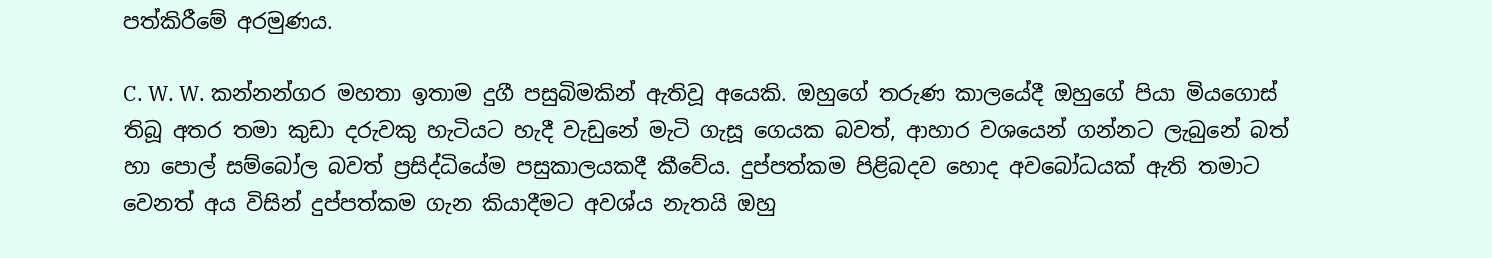පත්කිරීමේ අරමුණය.

C. W. W. කන්නන්ගර මහතා ඉතාම දුගී පසුබිමකින් ඇතිවූ අයෙකි. ඔහුගේ තරුණ කාලයේදී ඔහුගේ පියා මියගොස් තිබූ අතර තමා කුඩා දරුවකු හැටියට හැදී වැඩුනේ මැටි ගැසූ ගෙයක බවත්, ආහාර වශයෙන් ගන්නට ලැබුනේ බත් හා පොල් සම්බෝල බවත් ප්‍රසිද්ධියේම පසුකාලයකදී කීවේය. දුප්පත්කම පිළිබදව හොද අවබෝධයක් ඇති තමාට වෙනත් අය විසින් දුප්පත්කම ගැන කියාදීමට අවශ්ය නැතයි ඔහු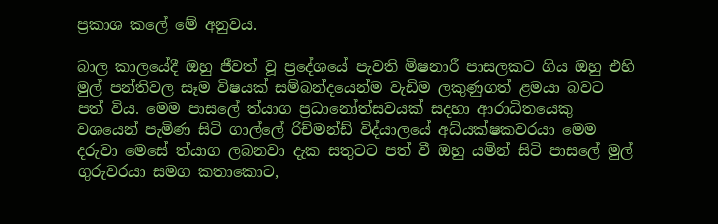ප්‍රකාශ කලේ මේ අනුවය.

බාල කාලයේදී ඔහු ජීවත් වූ ප්‍රදේශයේ පැවති මිෂනාරී පාසලකට ගිය ඔහු එහි මුල් පන්තිවල සෑම විෂයක් සම්බන්දයෙන්ම වැඩිම ලකුණුගත් ළමයා බවට පත් විය. මෙම පාසලේ ත්යාග ප්‍රධානෝත්සවයක් සදහා ආරාධිතයෙකු වශයෙන් පැමිණ සිටි ගාල්ලේ රිච්මන්ඩ් විද්යාලයේ අධ්යක්ෂකවරයා මෙම දරුවා මෙසේ ත්යාග ලබනවා දැක සතුටට පත් වී ඔහු යමින් සිටි පාසලේ මුල් ගුරුවරයා සමග කතාකොට,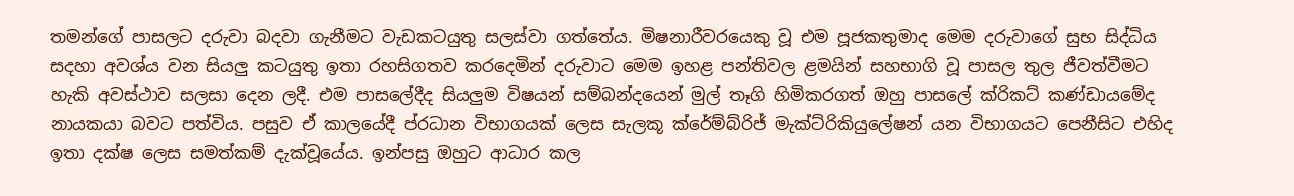තමන්ගේ පාසලට දරුවා බදවා ගැනීමට වැඩකටයුතු සලස්වා ගත්තේය. මිෂනාරීවරයෙකු වූ එම පූජකතුමාද මෙම දරුවාගේ සුභ සිද්ධිය සදහා අවශ්ය වන සියලු කටයුතු ඉතා රහසිගතව කරදෙමින් දරුවාට මෙම ඉහළ පන්තිවල ළමයින් සහභාගි වූ පාසල තුල ජීවත්වීමට හැකි අවස්ථාව සලසා දෙන ලදී. එම පාසලේදීද සියලුම විෂයන් සම්බන්දයෙන් මුල් තෑගි හිමිකරගත් ඔහු පාසලේ ක්රිකට් කණ්ඩායමේද නායකයා බවට පත්විය. පසුව ඒ කාලයේදී ප්රධාන විභාගයක් ලෙස සැලකූ ක්රේම්බ්රිජ් මැක්ට්රිකියුලේෂන් යන විභාගයට පෙනීසිට එහිද ඉතා දක්ෂ ලෙස සමත්කම් දැක්වූයේය. ඉන්පසු ඔහුට ආධාර කල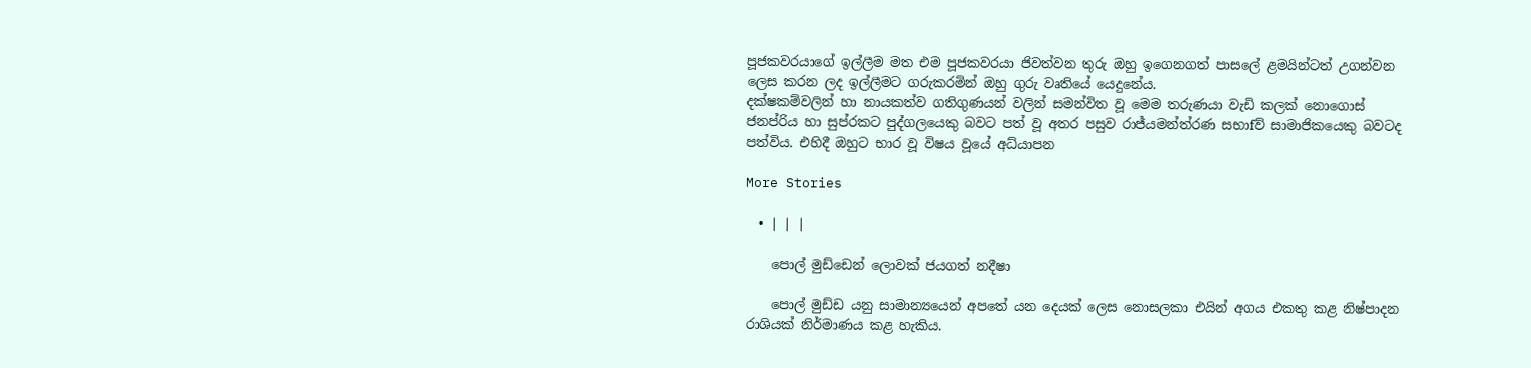පූජකවරයාගේ ඉල්ලීම මත එම පූජකවරයා ජිවත්වන තුරු ඔහු ඉගෙනගත් පාසලේ ළමයින්ටත් උගන්වන ලෙස කරන ලද ඉල්ලීමට ගරුකරමින් ඔහු ගුරු වෘතියේ යෙදුනේය.
දක්ෂකම්වලින් හා නායකත්ව ගතිගුණයන් වලින් සමන්විත වූ මෙම තරුණයා වැඩි කලක් නොගොස් ජනප්රිය හා සුප්රකට පුද්ගලයෙකු බවට පත් වූ අතර පසුව රාජ්යමන්ත්රණ සභාfව් සාමාජිකයෙකු බවටද පත්විය. එහිදී ඔහුට භාර වූ විෂය වූයේ අධ්යාපන

More Stories

  • | | |

    පොල් මුඩ්ඩෙන් ලොවක් ජයගත් නදීෂා

    පොල් මුඩ්ඩ යනු සාමාන්‍යයෙන් අපතේ යන දෙයක් ලෙස නොසලකා එයින් අගය එකතු කළ නිෂ්පාදන රාශියක් නිර්මාණය කළ හැකිය.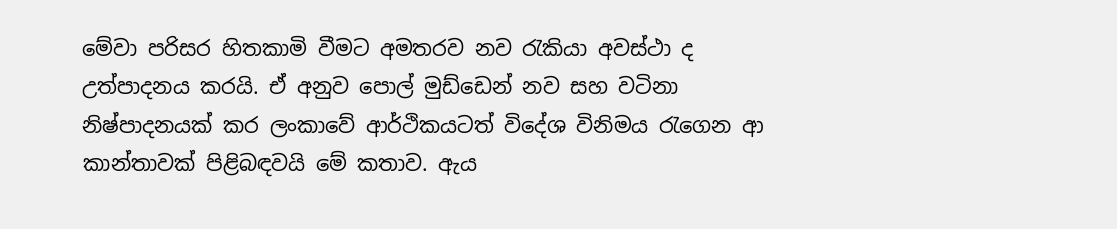මේවා පරිසර හිතකාමි වීමට අමතරව නව රැකියා අවස්ථා ද උත්පාදනය කරයි. ඒ අනුව පොල් මුඩ්ඩෙන් නව සහ වටිනා නිෂ්පාදනයක් කර ලංකාවේ ආර්ථිකයටත් විදේශ විනිමය රැගෙන ආ කාන්තාවක් පිළිබඳවයි මේ කතාව. ඇය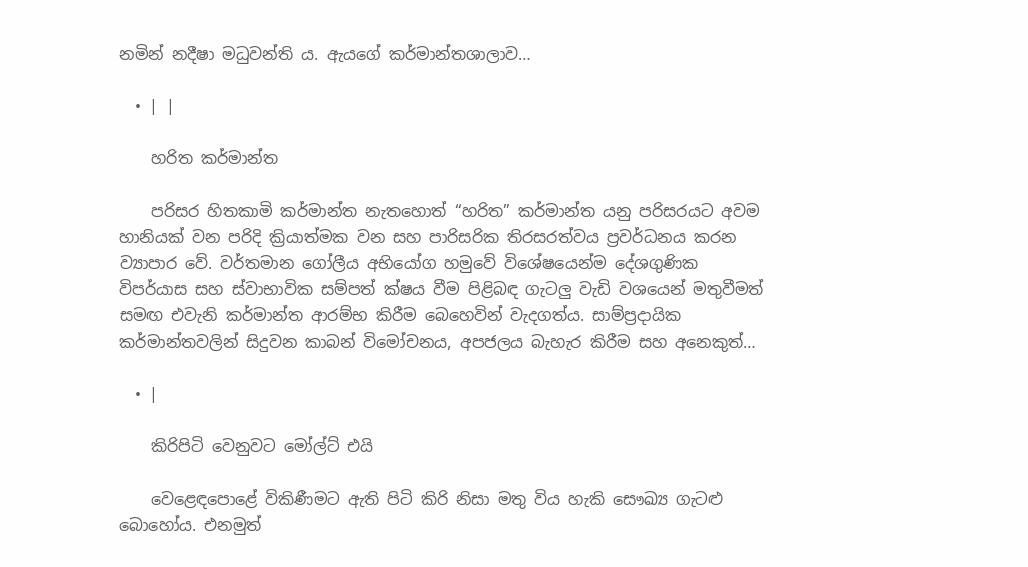නමින් නදීෂා මධුවන්ති ය. ඇයගේ කර්මාන්තශාලාව…

  • | |

    හරිත කර්මාන්ත

    පරිසර හිතකාමි කර්මාන්ත නැතහොත් “හරිත” කර්මාන්ත යනු පරිසරයට අවම හානියක් වන පරිදි ක්‍රියාත්මක වන සහ පාරිසරික තිරසරත්වය ප්‍රවර්ධනය කරන ව්‍යාපාර වේ. වර්තමාන ගෝලීය අභියෝග හමුවේ විශේෂයෙන්ම දේශගුණික විපර්යාස සහ ස්වාභාවික සම්පත් ක්ෂය වීම පිළිබඳ ගැටලු වැඩි වශයෙන් මතුවීමත් සමඟ එවැනි කර්මාන්ත ආරම්භ කිරීම බෙහෙවින් වැදගත්ය. සාම්ප්‍රදායික කර්මාන්තවලින් සිදුවන කාබන් විමෝචනය, අපජලය බැහැර කිරීම සහ අනෙකුත්…

  • |

    කිරිපිටි වෙනුවට මෝල්ට් එයි

    වෙළෙඳපොළේ විකිණීමට ඇති පිටි කිරි නිසා මතු විය හැකි සෞඛ්‍ය ගැටළු බොහෝය. එනමුත්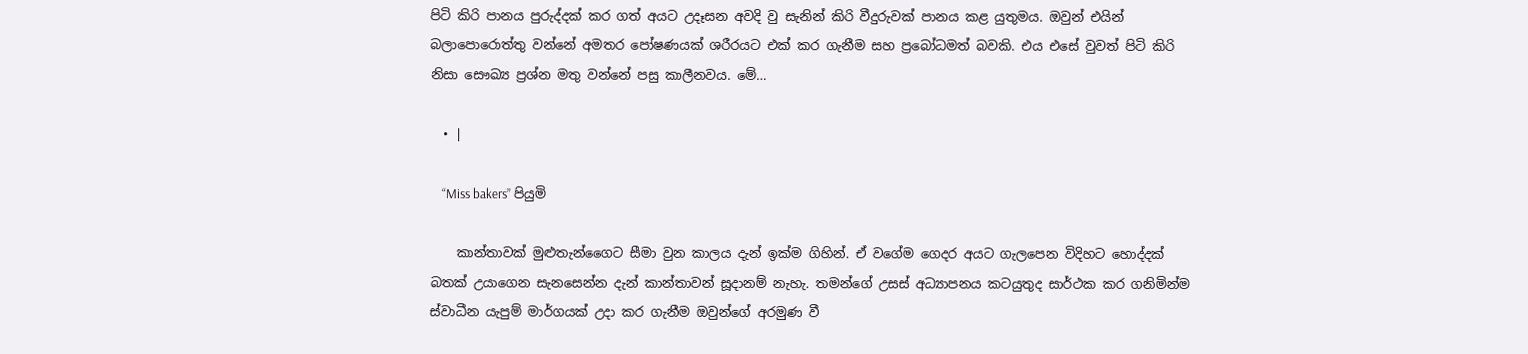පිටි කිරි පානය පුරුද්දක් කර ගත් අයට උදෑසන අවදි වු සැනින් කිරි වීදුරුවක් පානය කළ යුතුමය. ඔවුන් එයින් බලාපොරොත්තු වන්නේ අමතර පෝෂණයක් ශරීරයට එක් කර ගැනීම සහ ප්‍රබෝධමත් බවකි. එය එසේ වුවත් පිටි කිරි නිසා සෞඛ්‍ය ප්‍රශ්න මතු වන්නේ පසු කාලීනවය. මේ…

  • |

    “Miss bakers” පියුමි

    කාන්තාවක් මුළුතැන්ගෛට සීමා වුන කාලය දැන් ඉක්ම ගිහින්. ඒ වගේම ගෙදර අයට ගැලපෙන විදිහට හොද්දක් බතක් උයාගෙන සැනසෙන්න දැන් කාන්තාවන් සූදානම් නැහැ. තමන්ගේ උසස් අධ්‍යාපනය කටයුතුද සාර්ථක කර ගනිමින්ම ස්වාධීන යැපුම් මාර්ගයක් උදා කර ගැනීම ඔවුන්ගේ අරමුණ වී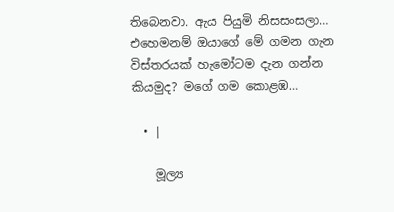තිබෙනවා. ඇය පියුමි නිසසංසලා… එහෙමනම් ඔයාගේ මේ ගමන ගැන විස්තරයක් හැමෝටම දැන ගන්න කියමුද? මගේ ගම කොළඹ…

  • |

    මූල්‍ය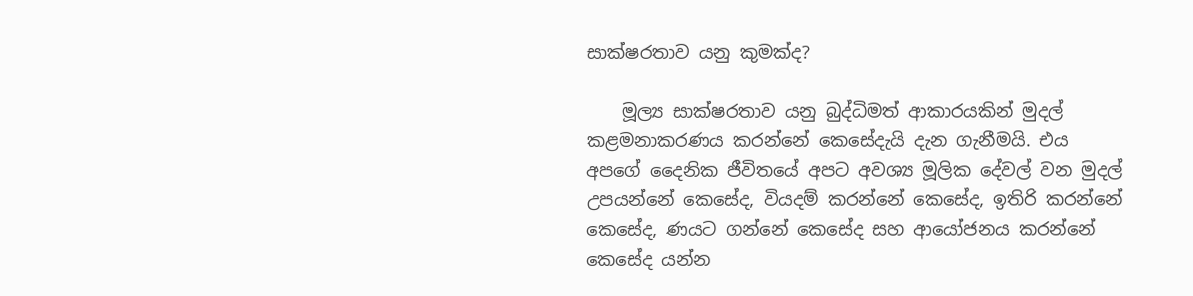සාක්ෂරතාව යනු කුමක්ද?

    මූල්‍ය සාක්ෂරතාව යනු බුද්ධිමත් ආකාරයකින් මුදල් කළමනාකරණය කරන්නේ කෙසේදැයි දැන ගැනීමයි. එය අපගේ දෛනික ජීවිතයේ අපට අවශ්‍ය මූලික දේවල් වන මුදල් උපයන්නේ කෙසේද, වියදම් කරන්නේ කෙසේද, ඉතිරි කරන්නේ කෙසේද, ණයට ගන්නේ කෙසේද සහ ආයෝජනය කරන්නේ කෙසේද යන්න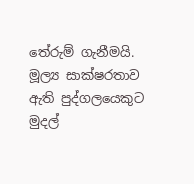තේරුම් ගැනීමයි. මූල්‍ය සාක්ෂරතාව ඇති පුද්ගලයෙකුට මුදල්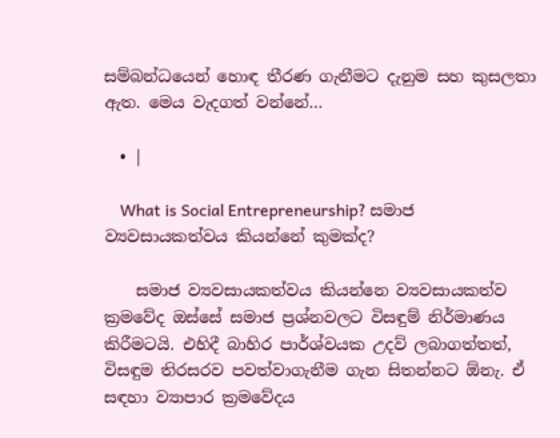සම්බන්ධයෙන් හොඳ තීරණ ගැනීමට දැනුම සහ කුසලතා ඇත. මෙය වැදගත් වන්නේ…

  • |

    What is Social Entrepreneurship? සමාජ ව්‍යවසායකත්වය කියන්නේ කුමක්ද?

    සමාජ ව්‍යවසායකත්වය කියන්නෙ ව්‍යවසායකත්ව ක්‍රමවේද ඔස්සේ සමාජ ප්‍රශ්නවලට විසඳුම් නිර්මාණය කිරීමටයි. එහිදී බාහිර පාර්ශ්වයක උදව් ලබාගත්තත්, විසඳුම තිරසරව පවත්වාගැනීම ගැන සිතන්නට ඕනැ. ඒ සඳහා ව්‍යාපාර ක්‍රමවේදය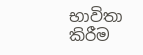භාවිතා කිරීම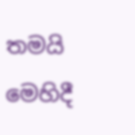තමයි මෙහිදී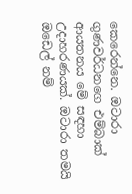කෙරෙන්නෙ. ඔටාරා ගුණවර්ධනගෙ එම්බාක් ආයතනය මේ සඳහා උදාහරණයක්. ඔටාරා තමයි ඔඩෙල් නම්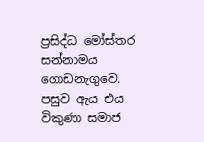ප්‍රසිද්ධ මෝස්තර සන්නාමය ගොඩනැගුවෙ. පසුව ඇය එය විකුණා සමාජ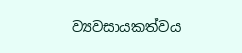ව්‍යවසායකත්වය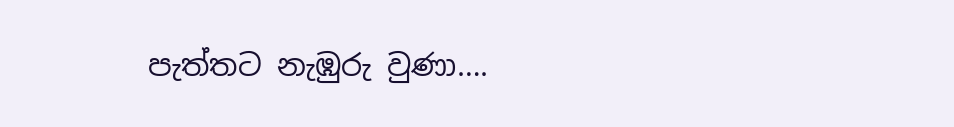පැත්තට නැඹුරු වුණා….